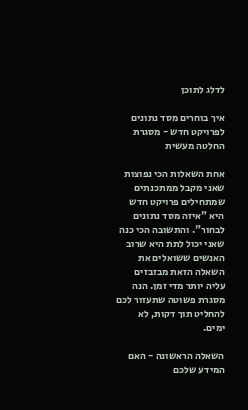לדלג לתוכן

איך בוחרים מסד נתונים לפרויקט חדש - מסגרת החלטה מעשית

אחת השאלות הכי נפוצות שאני מקבל ממתכנתים שמתחילים פרויקט חדש היא "איזה מסד נתונים לבחור". והתשובה הכי כנה שאני יכול לתת היא שרוב האנשים ששואלים את השאלה הזאת מבזבזים עליה יותר מדי זמן. הנה מסגרת פשוטה שתעזור לכם להחליט תוך דקות, לא ימים.

השאלה הראשונה - האם המידע שלכם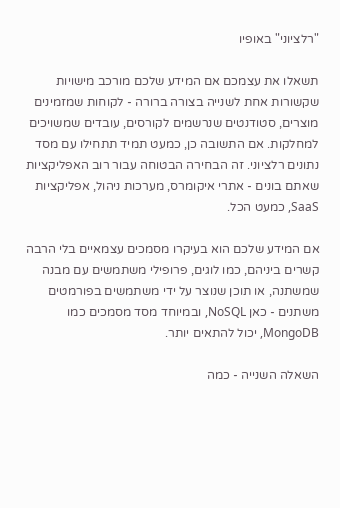"רלציוני" באופיו

תשאלו את עצמכם אם המידע שלכם מורכב מישויות שקשורות אחת לשנייה בצורה ברורה - לקוחות שמזמינים מוצרים, סטודנטים שנרשמים לקורסים, עובדים שמשויכים למחלקות. אם התשובה כן, כמעט תמיד תתחילו עם מסד נתונים רלציוני. זה הבחירה הבטוחה עבור רוב האפליקציות שאתם בונים - אתרי איקומרס, מערכות ניהול, אפליקציות SaaS, כמעט הכל.

אם המידע שלכם הוא בעיקרו מסמכים עצמאיים בלי הרבה קשרים ביניהם, כמו לוגים, פרופילי משתמשים עם מבנה שמשתנה, או תוכן שנוצר על ידי משתמשים בפורמטים משתנים - כאן NoSQL, ובמיוחד מסד מסמכים כמו MongoDB, יכול להתאים יותר.

השאלה השנייה - כמה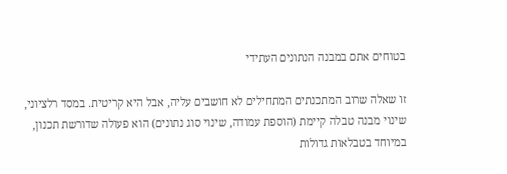בטוחים אתם במבנה הנתונים העתידי

זו שאלה שרוב המתכנתים המתחילים לא חושבים עליה, אבל היא קריטית. במסד רלציוני, שינוי מבנה טבלה קיימת (הוספת עמודה, שינוי סוג נתונים) הוא פעולה שדורשת תכנון, במיוחד בטבלאות גדולות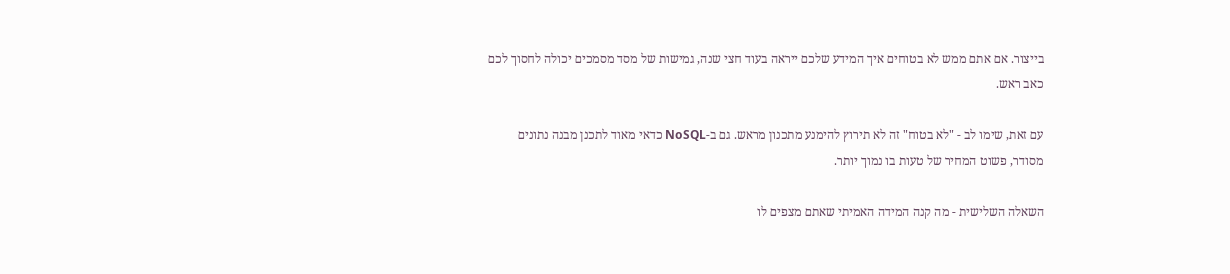בייצור. אם אתם ממש לא בטוחים איך המידע שלכם ייראה בעוד חצי שנה, גמישות של מסד מסמכים יכולה לחסוך לכם כאב ראש.

עם זאת, שימו לב - "לא בטוח" זה לא תירוץ להימנע מתכנון מראש. גם ב-NoSQL כדאי מאוד לתכנן מבנה נתונים מסודר, פשוט המחיר של טעות בו נמוך יותר.

השאלה השלישית - מה קנה המידה האמיתי שאתם מצפים לו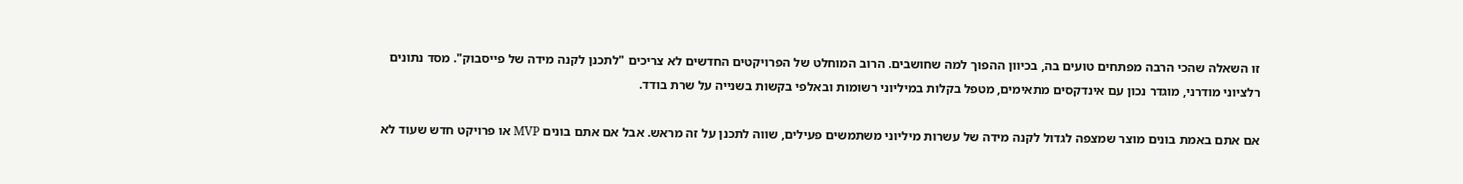זו השאלה שהכי הרבה מפתחים טועים בה, בכיוון ההפוך למה שחושבים. הרוב המוחלט של הפרויקטים החדשים לא צריכים "לתכנן לקנה מידה של פייסבוק". מסד נתונים רלציוני מודרני, מוגדר נכון עם אינדקסים מתאימים, מטפל בקלות במיליוני רשומות ובאלפי בקשות בשנייה על שרת בודד.

אם אתם באמת בונים מוצר שמצפה לגדול לקנה מידה של עשרות מיליוני משתמשים פעילים, שווה לתכנן על זה מראש. אבל אם אתם בונים MVP או פרויקט חדש שעוד לא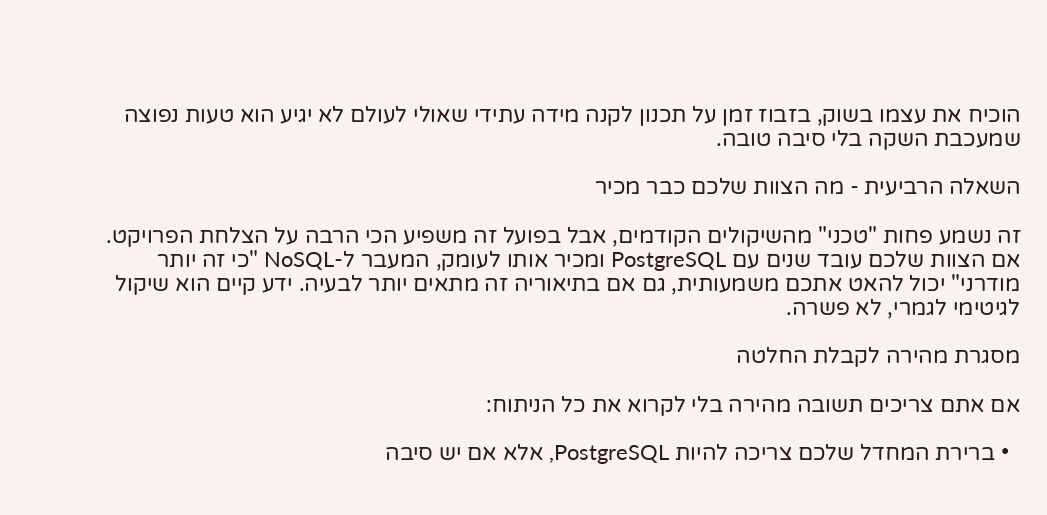הוכיח את עצמו בשוק, בזבוז זמן על תכנון לקנה מידה עתידי שאולי לעולם לא יגיע הוא טעות נפוצה שמעכבת השקה בלי סיבה טובה.

השאלה הרביעית - מה הצוות שלכם כבר מכיר

זה נשמע פחות "טכני" מהשיקולים הקודמים, אבל בפועל זה משפיע הכי הרבה על הצלחת הפרויקט. אם הצוות שלכם עובד שנים עם PostgreSQL ומכיר אותו לעומק, המעבר ל-NoSQL "כי זה יותר מודרני" יכול להאט אתכם משמעותית, גם אם בתיאוריה זה מתאים יותר לבעיה. ידע קיים הוא שיקול לגיטימי לגמרי, לא פשרה.

מסגרת מהירה לקבלת החלטה

אם אתם צריכים תשובה מהירה בלי לקרוא את כל הניתוח:

  • ברירת המחדל שלכם צריכה להיות PostgreSQL, אלא אם יש סיבה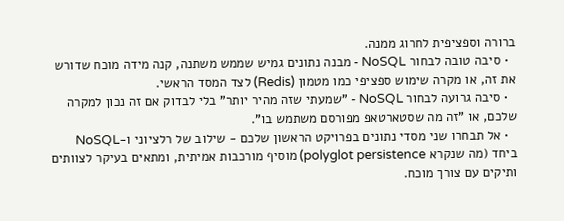ברורה וספציפית לחרוג ממנה.
  • סיבה טובה לבחור NoSQL - מבנה נתונים גמיש שממש משתנה, קנה מידה מוכח שדורש את זה, או מקרה שימוש ספציפי כמו מטמון (Redis) לצד המסד הראשי.
  • סיבה גרועה לבחור NoSQL - "שמעתי שזה מהיר יותר" בלי לבדוק אם זה נכון למקרה שלכם, או "זה מה שסטארטאפ מפורסם משתמש בו".
  • אל תבחרו שני מסדי נתונים בפרויקט הראשון שלכם - שילוב של רלציוני ו-NoSQL ביחד (מה שנקרא polyglot persistence) מוסיף מורכבות אמיתית, ומתאים בעיקר לצוותים ותיקים עם צורך מוכח.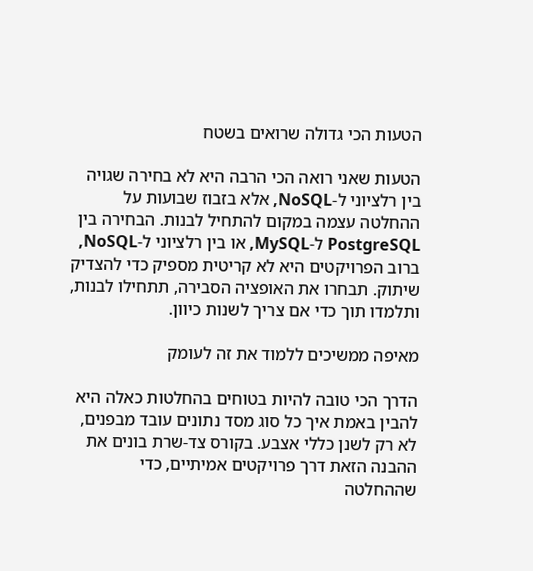הטעות הכי גדולה שרואים בשטח

הטעות שאני רואה הכי הרבה היא לא בחירה שגויה בין רלציוני ל-NoSQL, אלא בזבוז שבועות על ההחלטה עצמה במקום להתחיל לבנות. הבחירה בין PostgreSQL ל-MySQL, או בין רלציוני ל-NoSQL, ברוב הפרויקטים היא לא קריטית מספיק כדי להצדיק שיתוק. תבחרו את האופציה הסבירה, תתחילו לבנות, ותלמדו תוך כדי אם צריך לשנות כיוון.

מאיפה ממשיכים ללמוד את זה לעומק

הדרך הכי טובה להיות בטוחים בהחלטות כאלה היא להבין באמת איך כל סוג מסד נתונים עובד מבפנים, לא רק לשנן כללי אצבע. בקורס צד-שרת בונים את ההבנה הזאת דרך פרויקטים אמיתיים, כדי שההחלטה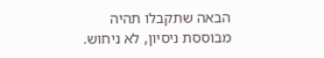הבאה שתקבלו תהיה מבוססת ניסיון, לא ניחוש.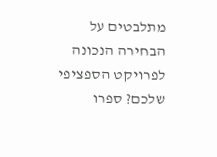מתלבטים על הבחירה הנכונה לפרויקט הספציפי שלכם? ספרו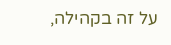על זה בקהילה,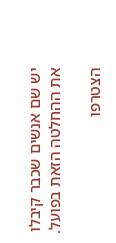יש שם אנשים שכבר קיבלו את ההחלטה הזאת בפועל.

הצטרפו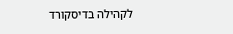לקהילה בדיסקורד